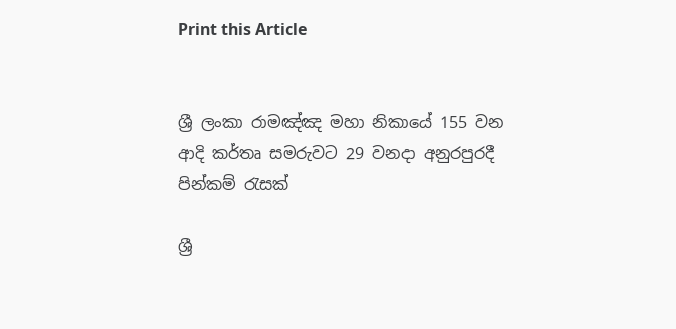Print this Article


ශ්‍රී ලංකා රාමඤ්ඤ මහා නිකායේ 155 වන ආදි කර්තෘ සමරුවට 29 වනදා අනුරපුරදී පින්කම් රැසක්

ශ්‍රී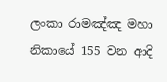ලංකා රාමඤ්ඤ මහා නිකායේ 155 වන ආදි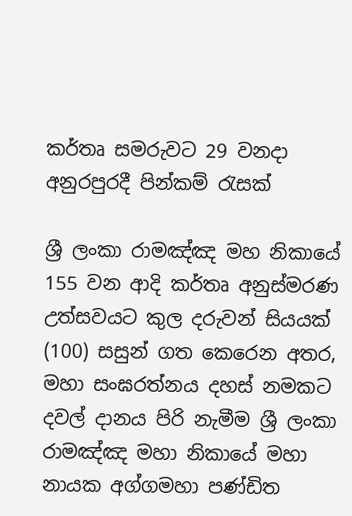කර්තෘ සමරුවට 29 වනදා අනුරපුරදී පින්කම් රැසක්

ශ්‍රී ලංකා රාමඤ්ඤ මහ නිකායේ 155 වන ආදි කර්තෘ අනුස්මරණ උත්සවයට කුල දරුවන් සියයක් (100) සසුන් ගත කෙරෙන අතර, මහා සංඝරත්නය දහස් නමකට දවල් දානය පිරි නැමීම ශ්‍රී ලංකා රාමඤ්ඤ මහා නිකායේ මහා නායක අග්ගමහා පණ්ඩිත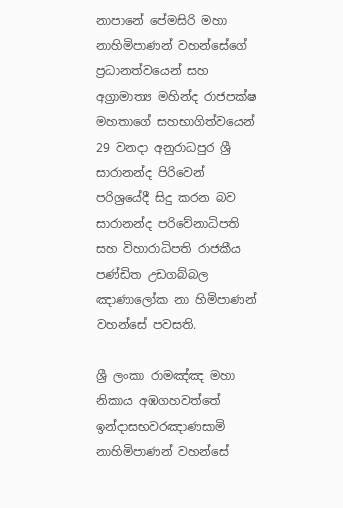නාපානේ පේමසිරි මහා නාහිමිපාණන් වහන්සේගේ ප්‍රධානත්වයෙන් සහ අග්‍රාමාත්‍ය මහින්ද රාජපක්ෂ මහතාගේ සහභාගිත්වයෙන් 29 වනදා අනුරාධපුර ශ්‍රී සාරානන්ද පිරිවෙන් පරිශ්‍රයේදී සිදු කරන බව සාරානන්ද පරිවේනාධිපති සහ විහාරාධිපති රාජකීය පණ්ඩිත උඩගබ්බල ඤාණාලෝක නා හිමිපාණන් වහන්සේ පවසති.

ශ්‍රී ලංකා රාමඤ්ඤ මහා නිකාය අඹගහවත්තේ ඉන්දාසභවරඤාණසාමි නාහිමිපාණන් වහන්සේ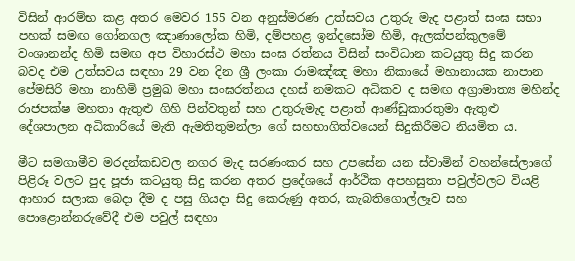විසින් ආරම්භ කළ අතර මෙවර 155 වන අනුස්මරණ උත්සවය උතුරු මැද පළාත් සංඝ සභා පහක් සමඟ ගෝනගල ඤාණාලෝක හිමි, දම්පහළ ඉන්දසෝම හිමි, ඇලක්පන්කුලමේ වංශානන්ද හිමි සමඟ අප විහාරස්ථ මහා සංඝ රත්නය විසින් සංවිධාන කටයුතු සිදු කරන බවද එම උත්සවය සඳහා 29 වන දින ශ්‍රී ලංකා රාමඤ්ඤ මහා නිකායේ මහානායක නාපාන පේමසිරි මහා නාහිමි ප්‍රමුඛ මහා සංඝරත්නය දහස් නමකට අධිකව ද සමඟ අග්‍රාමාත්‍ය මහින්ද රාජපක්ෂ මහතා ඇතුළු ගිහි පින්වතුන් සහ උතුරුමැද පළාත් ආණ්ඩුකාරතුමා ඇතුළු දේශපාලන අධිකාරියේ මැති ඇමතිතුමන්ලා ගේ සහභාගිත්වයෙන් සිදුකිරීමට නියමිත ය.

මීට සමගාමීව මරදන්කඩවල නගර මැද සරණංකර සහ උපසේන යන ස්වාමින් වහන්සේලාගේ පිළිරූ වලට පුද පූජා කටයුතු සිදු කරන අතර ප්‍රදේශයේ ආර්ථික අපහසුතා පවුල්වලට වියළි ආහාර සලාක බෙදා දීම ද පසු ගියදා සිදු කෙරුණු අතර, කැබතිගොල්ලෑව සහ පොළොන්නරුවේදී එම පවුල් සඳහා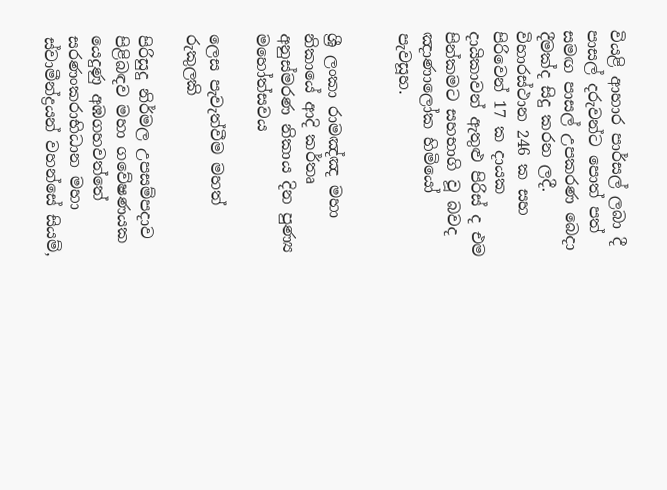වියළි ආහාර පාර්සල් ලබා දී පාසල් දරුවන්ට පොත් පත් සමඟ පාසල් උපකරණ බෙදා දීමක්ද සිදු කරන ලදී. විහාරස්ථාන 246 ක සහ පිරිවෙන් 17 ක දායක දායිකාවන් ඇතුළු පිරිස් ද එම පින්කමට සහභාගි වූ බවද ඤාණාලෝක හිමියෝ පැවසූහ.


ශ්‍රී ලංකා රාමඤ්ඤ මහා නිකායේ ආදි කර්තෘ අනුස්මරණ නිකාය දින පුණ්‍ය මහෝත්සවය

ලෙස පැවැත්වීම මහත් රුකුලකි

පිරිසුදු නිර්මල උපසම්පදාව පිළිබඳව මහා ගවේෂණයක යෙදුණු අඹගහවත්තේ සරණංකරාභිධාන මහා ස්වාමීන්ද්‍රයන් වහන්සේ සියම්,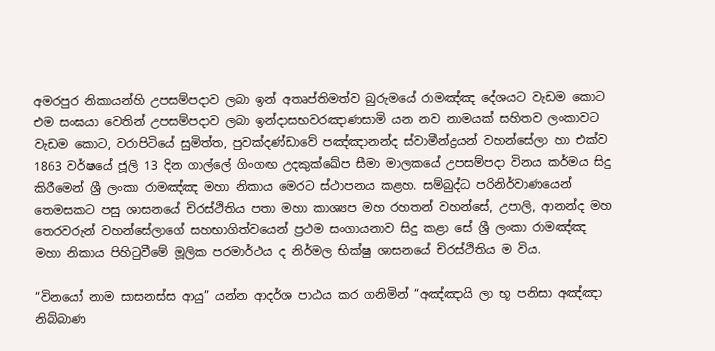අමරපුර නිකායන්හි උපසම්පදාව ලබා ඉන් අතෘප්තිමත්ව බුරුමයේ රාමඤ්ඤ දේශයට වැඩම කොට එම සංඝයා වෙතින් උපසම්පදාව ලබා ඉන්දාසභවරඤාණසාමි යන නව නාමයක් සහිතව ලංකාවට වැඩම කොට, වරාපිටියේ සුමිත්ත, පුවක්දණ්ඩාවේ පඤ්ඤානන්ද ස්වාමීන්ද්‍රයන් වහන්සේලා හා එක්ව 1863 වර්ෂයේ ජූලි 13 දින ගාල්ලේ ගිංගඟ උදකුක්ඛේප සීමා මාලකයේ උපසම්පදා විනය කර්මය සිදු කිරීමෙන් ශ්‍රී ලංකා රාමඤ්ඤ මහා නිකාය මෙරට ස්ථාපනය කළහ. සම්බුද්ධ පරිනිර්වාණයෙන් තෙමසකට පසු ශාසනයේ චිරස්ථිතිය පතා මහා කාශ්‍යප මහ රහතන් වහන්සේ, උපාලි, ආනන්ද මහ තෙරවරුන් වහන්සේලාගේ සහභාගිත්වයෙන් ප්‍රථම සංගායනාව සිදු කළා සේ ශ්‍රී ලංකා රාමඤ්ඤ මහා නිකාය පිහිටුවීමේ මූලික පරමාර්ථය ද නිර්මල භික්ෂු ශාසනයේ චිරස්ථිතිය ම විය.

“විනයෝ නාම සාසනස්ස ආයු” යන්න ආදර්ශ පාඨය කර ගනිමින් “අඤ්ඤායි ලා භූ පනිසා අඤ්ඤා නිබ්බාණ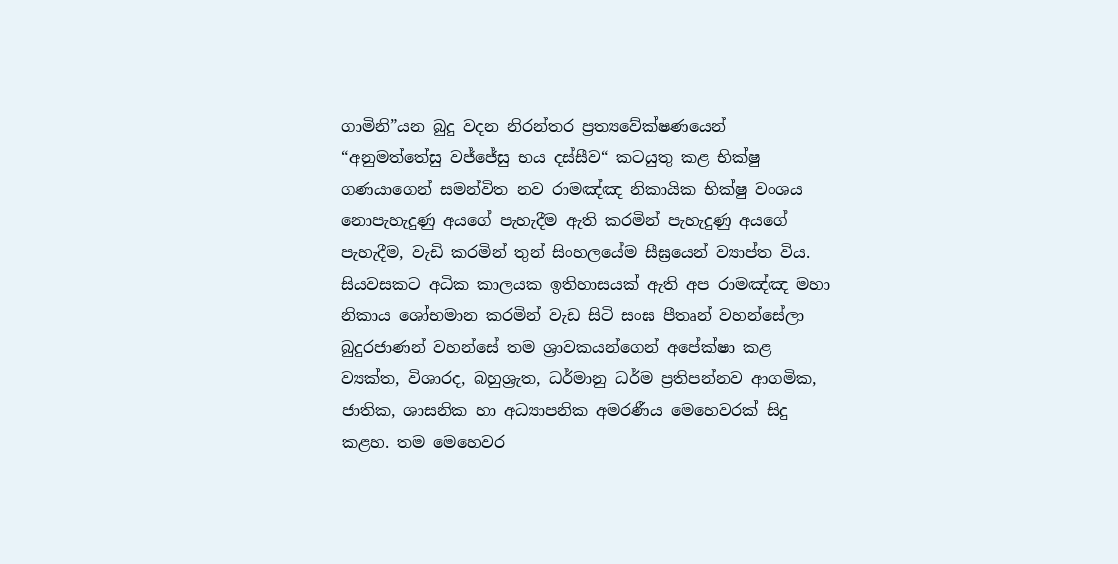ගාමිනි”යන බුදු වදන නිරන්තර ප්‍රත්‍යවේක්ෂණයෙන් “අනුමත්තේසු වජ්ජේසු භය දස්සීව“ කටයුතු කළ භික්ෂු ගණයාගෙන් සමන්විත නව රාමඤ්ඤ නිකායික භික්ෂු වංශය නොපැහැදුණු අයගේ පැහැදීම ඇති කරමින් පැහැදුණු අයගේ පැහැදීම, වැඩි කරමින් තුන් සිංහලයේම සීඝ්‍රයෙන් ව්‍යාප්ත විය. සියවසකට අධික කාලයක ඉතිහාසයක් ඇති අප රාමඤ්ඤ මහා නිකාය ශෝභමාන කරමින් වැඩ සිටි සංඝ පීතෘන් වහන්සේලා බුදුරජාණන් වහන්සේ තම ශ්‍රාවකයන්ගෙන් අපේක්ෂා කළ ව්‍යක්ත, විශාරද, බහුශ්‍රැත, ධර්මානු ධර්ම ප්‍රතිපන්නව ආගමික, ජාතික, ශාසනික හා අධ්‍යාපනික අමරණීය මෙහෙවරක් සිදු කළහ. තම මෙහෙවර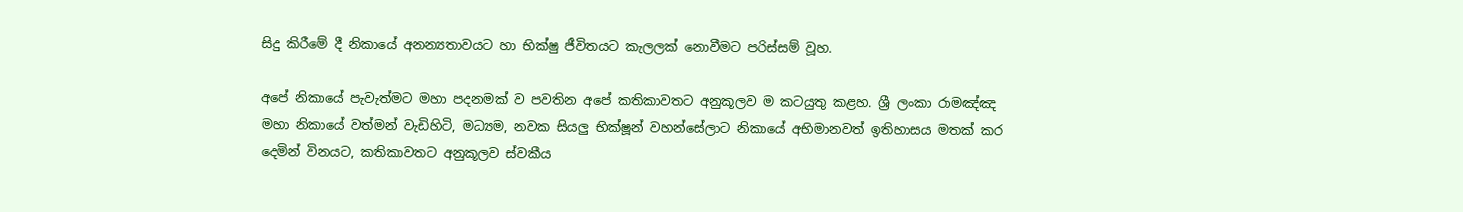සිදු කිරීමේ දී නිකායේ අනන්‍යතාවයට හා භික්ෂු ජීවිතයට කැලලක් නොවීමට පරිස්සම් වූහ.

අපේ නිකායේ පැවැත්මට මහා පදනමක් ව පවතින අපේ කතිකාවතට අනුකූලව ම කටයුතු කළහ. ශ්‍රී ලංකා රාමඤ්ඤ මහා නිකායේ වත්මන් වැඩිහිටි, මධ්‍යම, නවක සියලු භික්ෂූන් වහන්සේලාට නිකායේ අභිමානවත් ඉතිහාසය මතක් කර දෙමින් විනයට, කතිකාවතට අනුකූලව ස්වකීය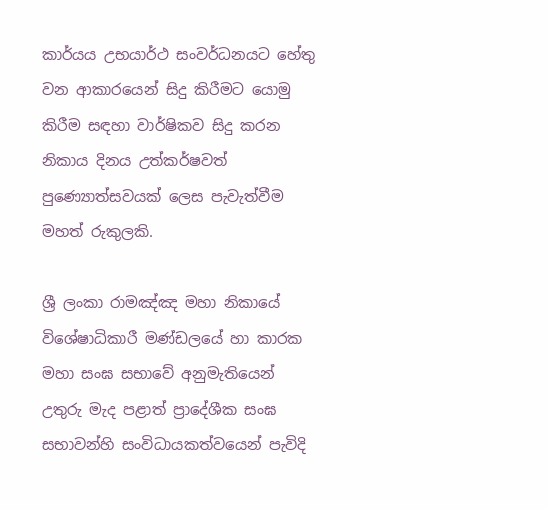කාර්යය උභයාර්ථ සංවර්ධනයට හේතු වන ආකාරයෙන් සිදු කිරීමට යොමු කිරීම සඳහා වාර්ෂිකව සිදු කරන නිකාය දිනය උත්කර්ෂවත් පුණ්‍යොත්සවයක් ලෙස පැවැත්වීම මහත් රුකුලකි.

ශ්‍රී ලංකා රාමඤ්ඤ මහා නිකායේ විශේෂාධිකාරී මණ්ඩලයේ හා කාරක මහා සංඝ සභාවේ අනුමැතියෙන් උතුරු මැද පළාත් ප්‍රාදේශීක සංඝ සභාවන්හි සංවිධායකත්වයෙන් පැවිදි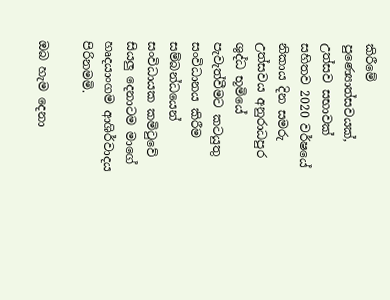කිරීමේ පුණ්‍යොත්සවයක්, උත්සව සභාවක් සහිතව 2020 වර්ෂයේ නිකාය දින සමරු උත්සවය අනුරාධපුර ශුද්ධ භූමියේ පැවැත්වීමට කටයුතු සංවිධානය කිරීම සම්බන්ධයෙන් සංවිධායක කමිටුවේ සියලු දෙනාටම මාගේ හෘදයාංගම ආශිර්වාදය පිරිනමමි.

ඔබ හැම දෙනා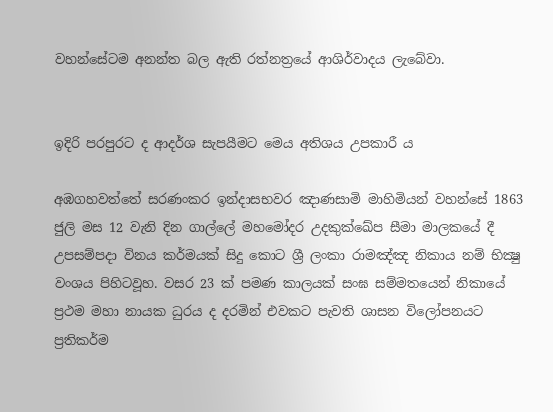වහන්සේටම අනන්ත බල ඇති රත්නත්‍රයේ ආශිර්වාදය ලැබේවා.


ඉදිරි පරපුරට ද ආදර්ශ සැපයීමට මෙය අතිශය උපකාරී ය

අඹගහවත්තේ සරණංකර ඉන්දාසභවර ඤාණසාමි මාහිමියන් වහන්සේ 1863 ජුලි මස 12 වැනි දින ගාල්ලේ මහමෝදර උදකුක්ඛේප සීමා මාලකයේ දී උපසම්පදා විනය කර්මයක් සිදු කොට ශ්‍රී ලංකා රාමඤ්ඤ නිකාය නම් භික්‍ෂු වංශය පිහිටවූහ. වසර 23 ක් පමණ කාලයක් සංඝ සම්මතයෙන් නිකායේ ප්‍රථම මහා නායක ධුරය ද දරමින් එවකට පැවති ශාසන විලෝපනයට ප්‍රතිකර්ම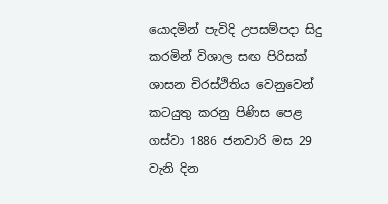යොදමින් පැවිදි උපසම්පදා සිදු කරමින් විශාල සඟ පිරිසක් ශාසන චිරස්ථිතිය වෙනුවෙන් කටයුතු කරනු පිණිස පෙළ ගස්වා 1886 ජනවාරි මස 29 වැනි දින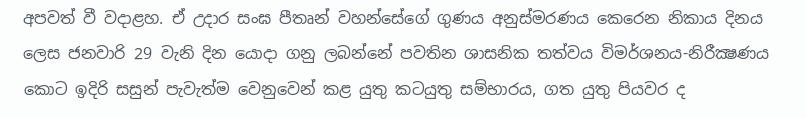අපවත් වී වදාළහ. ඒ උදාර සංඝ පීතෘන් වහන්සේගේ ගුණය අනුස්මරණය කෙරෙන නිකාය දිනය ලෙස ජනවාරි 29 වැනි දින යොදා ගනු ලබන්නේ පවතින ශාසනික තත්වය විමර්ශනය-නිරීක්‍ෂණය කොට ඉදිරි සසුන් පැවැත්ම වෙනුවෙන් කළ යුතු කටයුතු සම්භාරය, ගත යුතු පියවර ද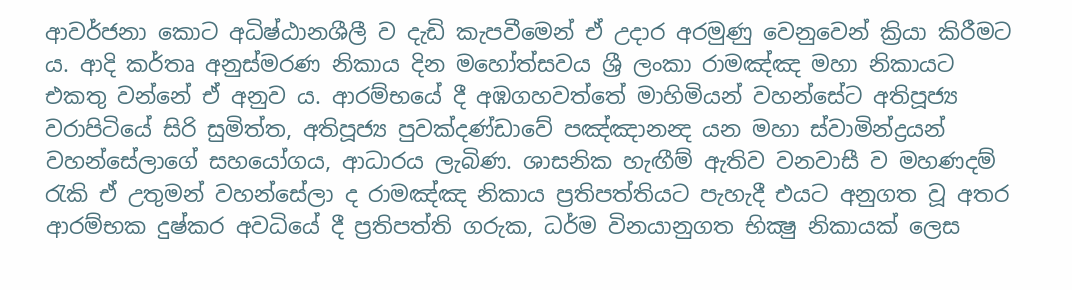ආවර්ජනා කොට අධිෂ්ඨානශීලී ව දැඩි කැපවීමෙන් ඒ උදාර අරමුණු වෙනුවෙන් ක්‍රියා කිරීමට ය. ආදි කර්තෘ අනුස්මරණ නිකාය දින මහෝත්සවය ශ්‍රී ලංකා රාමඤ්ඤ මහා නිකායට එකතු වන්නේ ඒ අනුව ය. ආරම්භයේ දී අඹගහවත්තේ මාහිමියන් වහන්සේට අතිපූජ්‍ය වරාපිටියේ සිරි සුමිත්ත, අතිපූජ්‍ය පුවක්දණ්ඩාවේ පඤ්ඤානන්‍ද යන මහා ස්වාමින්ද්‍රයන් වහන්සේලාගේ සහයෝගය, ආධාරය ලැබිණ. ශාසනික හැඟීම් ඇතිව වනවාසී ව මහණදම් රැකි ඒ උතුමන් වහන්සේලා ද රාමඤ්ඤ නිකාය ප්‍රතිපත්තියට පැහැදී එයට අනුගත වූ අතර ආරම්භක දුෂ්කර අවධියේ දී ප්‍රතිපත්ති ගරුක, ධර්ම විනයානුගත භික්‍ෂු නිකායක් ලෙස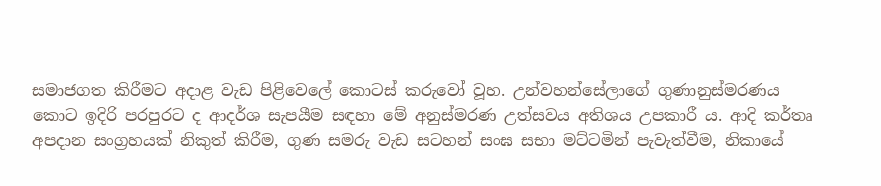සමාජගත කිරීමට අදාළ වැඩ පිළිවෙලේ කොටස් කරුවෝ වූහ. උන්වහන්සේලාගේ ගුණානුස්මරණය කොට ඉදිරි පරපුරට ද ආදර්ශ සැපයීම සඳහා මේ අනුස්මරණ උත්සවය අතිශය උපකාරී ය. ආදි කර්තෘ අපදාන සංග්‍රහයක් නිකුත් කිරීම, ගුණ සමරු වැඩ සටහන් සංඝ සභා මට්ටමින් පැවැත්වීම, නිකායේ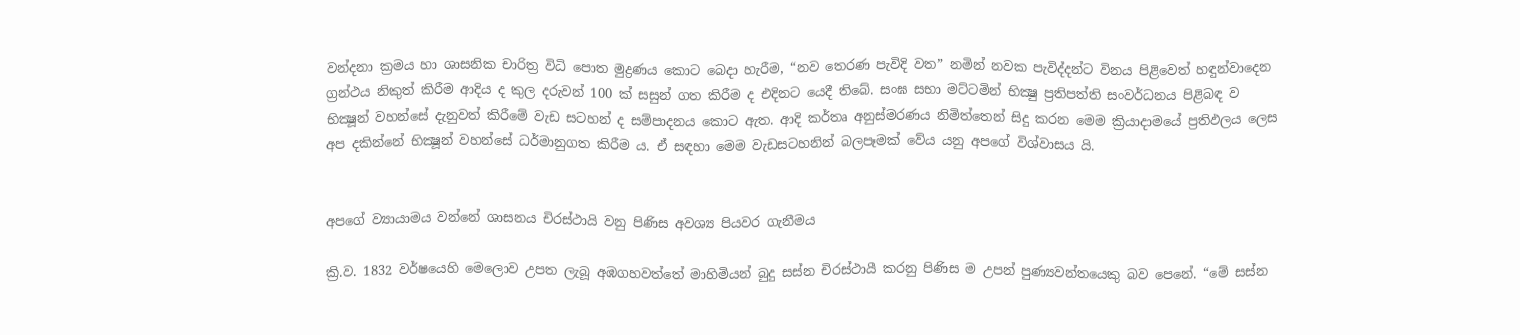වන්දනා ක්‍රමය හා ශාසනික චාරිත්‍ර විධි පොත මුද්‍රණය කොට බෙදා හැරීම, “නව තෙරණ පැවිදි වත” නමින් නවක පැවිද්දන්ට විනය පිළිවෙත් හඳුන්වාදෙන ග්‍රන්ථය නිකුත් කිරීම ආදිය ද කුල දරුවන් 100 ක් සසුන් ගත කිරීම ද එදිනට යෙදී තිබේ. සංඝ සභා මට්ටමින් භික්‍ෂු ප්‍රතිපත්ති සංවර්ධනය පිළිබඳ ව භික්‍ෂූන් වහන්සේ දැනුවත් කිරීමේ වැඩ සටහන් ද සම්පාදනය කොට ඇත. ආදි කර්තෘ අනුස්මරණය නිමිත්තෙන් සිදු කරන මෙම ක්‍රියාදාමයේ ප්‍රතිඵලය ලෙස අප දකින්නේ භික්‍ෂූන් වහන්සේ ධර්මානුගත කිරීම ය. ඒ සඳහා මෙම වැඩසටහනින් බලපෑමක් වේය යනු අපගේ විශ්වාසය යි.


අපගේ ව්‍යායාමය වන්නේ ශාසනය චිරස්ථායි වනු පිණිස අවශ්‍ය පියවර ගැනීමය

ක්‍රි.ව. 1832 වර්ෂයෙහි මෙලොව උපත ලැබූ අඹගහවත්තේ මාහිමියන් බුදු සස්න චිරස්ථායී කරනු පිණිස ම උපන් පුණ්‍යවන්තයෙකු බව පෙනේ. “මේ සස්න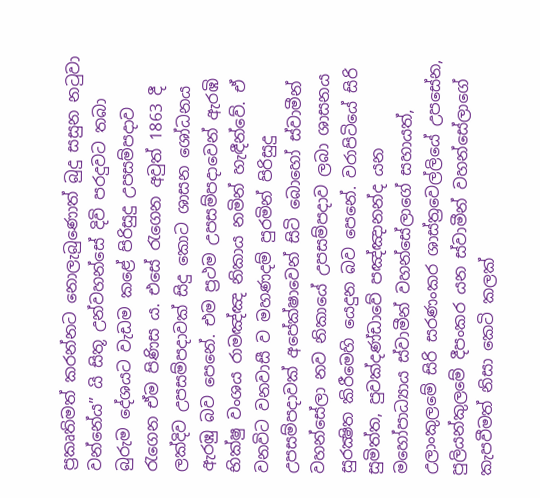ප්‍රකෘතිමත් කරන්නට නොලැබුණොත් බුදු සසුන නටුවා වන්නේය” යි සිතූ උන්වහන්සේ දිවි පරදුවට තබා බුරුම දේශයට වැඩම කළේ පිරිසුදු උපසම්පදාව රැගෙන ඒම පිණිස ය. එසේ රැගෙන අවුත් 1863 දී ලක්දිව උපසම්පදාවක් සිදු කොට ශාසන ශෝධනය ඇරඹු බව පෙනේ. එම ප්‍රථම උපසම්පදාවෙන් ඇරඹි භික්ෂු වංශය රාමඤ්ඤ නිකාය නමින් හැඳීන්වේ. ඒ වනවිට වනවාසී ව මහණදම් පුරමින් පිරිසුදු උපසම්පදාවක් අපේක්ෂාවෙන් සිටි බොහෝ ස්වාමීන් වහන්සේලා නව නිකායේ උපසම්පදාව ලබා ශාසනය සුරක්‍ෂිත කිරීමෙහි යෙදුන බව පෙනේ. වරාපිටියේ සිරි සුමිත්ත, පුවක්දණ්ඩාවේ පඤ්ඤානන්ද යන මහෝපාධ්‍යාය ස්වාමීන් වහන්සේලාගේ සහායත්, උලාංකුලමේ සිරි සරණංකර ශාස්ත්‍රවෙල්ලියේ උපසේන, පුලියන්කුලමේ දීපංකර යන ස්වාමීන් වහන්සේලාගේ කැපවීමත් නිසා කෙටි කලක්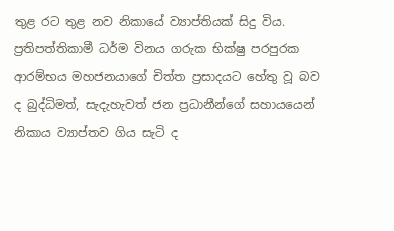තුළ රට තුළ නව නිකායේ ව්‍යාප්තියක් සිදු විය. ප්‍රතිපත්තිකාමී ධර්ම විනය ගරුක භික්ෂු පරපුරක ආරම්භය මහජනයාගේ චිත්ත ප්‍රසාදයට හේතු වූ බව ද බුද්ධිමත්, සැදැහැවත් ජන ප්‍රධානීන්ගේ සහායයෙන් නිකාය ව්‍යාප්තව ගිය සැටි ද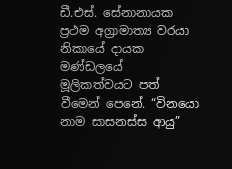ඩී.එස්. සේනානායක ප්‍රථම අග්‍රාමාත්‍ය වරයා නිකායේ දායක මණ්ඩලයේ මූලිකත්වයට පත් වීමෙන් පෙනේ. “විනයො නාම සාසනස්ස ආයු”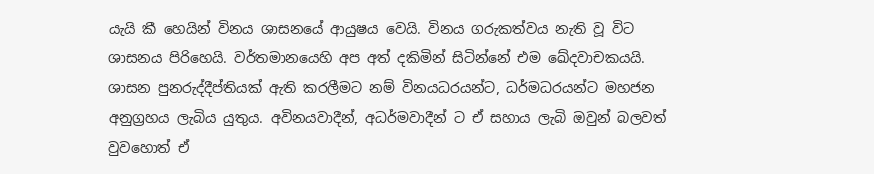යැයි කී හෙයින් විනය ශාසනයේ ආයුෂය වෙයි. විනය ගරුකත්වය නැති වූ විට ශාසනය පිරිහෙයි. වර්තමානයෙහි අප අත් දකිමින් සිටින්නේ එම ඛේදවාචකයයි. ශාසන පුනරුද්දීප්තියක් ඇති කරලීමට නම් විනයධරයන්ට, ධර්මධරයන්ට මහජන අනුග්‍රහය ලැබිය යුතුය. අවිනයවාදීන්, අධර්මවාදීන් ට ඒ සහාය ලැබි ඔවුන් බලවත් වුවහොත් ඒ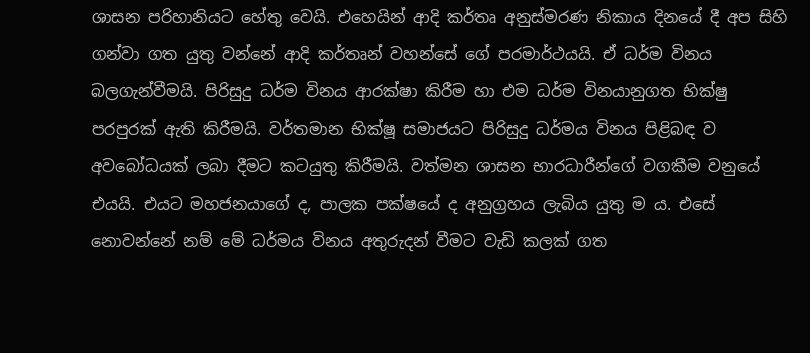ශාසන පරිහානියට හේතු වෙයි. එහෙයින් ආදි කර්තෘ අනුස්මරණ නිකාය දිනයේ දී අප සිහි ගන්වා ගත යුතු වන්නේ ආදි කර්තෘන් වහන්සේ ගේ පරමාර්ථයයි. ඒ ධර්ම විනය බලගැන්වීමයි. පිරිසුදු ධර්ම විනය ආරක්ෂා කිරීම හා එම ධර්ම විනයානුගත භික්ෂු පරපුරක් ඇති කිරීමයි. වර්තමාන භික්ෂූ සමාජයට පිරිසුදු ධර්මය විනය පිළිබඳ ව අවබෝධයක් ලබා දීමට කටයුතු කිරීමයි. වත්මන ශාසන භාරධාරීන්ගේ වගකීම වනුයේ එයයි. එයට මහජනයාගේ ද, පාලක පක්ෂයේ ද අනුග්‍රහය ලැබිය යුතු ම ය. එසේ නොවන්නේ නම් මේ ධර්මය විනය අතුරුදන් වීමට වැඩි කලක් ගත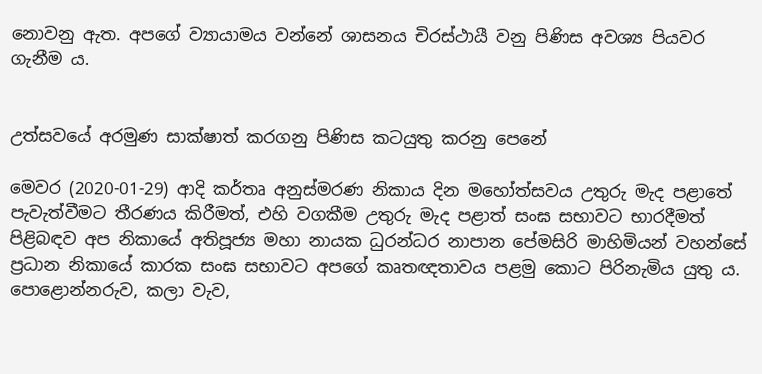නොවනු ඇත. අපගේ ව්‍යායාමය වන්නේ ශාසනය චිරස්ථායී වනු පිණිස අවශ්‍ය පියවර ගැනීම ය.


උත්සවයේ අරමුණ සාක්ෂාත් කරගනු පිණිස කටයුතු කරනු පෙනේ

මෙවර (2020-01-29) ආදි කර්තෘ අනුස්මරණ නිකාය දින මහෝත්සවය උතුරු මැද පළාතේ පැවැත්වීමට තීරණය කිරීමත්, එහි වගකීම උතුරු මැද පළාත් සංඝ සභාවට භාරදීමත් පිළිබඳව අප නිකායේ අතිපූජ්‍ය මහා නායක ධුරන්ධර නාපාන පේමසිරි මාහිමියන් වහන්සේ ප්‍රධාන නිකායේ කාරක සංඝ සභාවට අපගේ කෘතඥතාවය පළමු කොට පිරිනැමිය යුතු ය. පොළොන්නරුව, කලා වැව,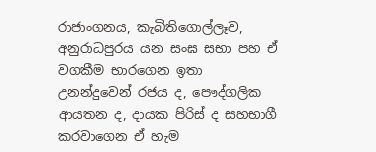රාජාංගනය, කැබිතිගොල්ලෑව, අනුරාධපුරය යන සංඝ සභා පහ ඒ වගකීම භාරගෙන ඉතා උනන්දුවෙන් රජය ද, පෞද්ගලික ආයතන ද, දායක පිරිස් ද සහභාගී කරවාගෙන ඒ හැම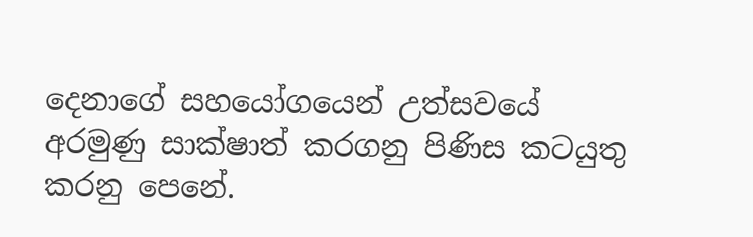දෙනාගේ සහයෝගයෙන් උත්සවයේ අරමුණු සාක්ෂාත් කරගනු පිණිස කටයුතු කරනු පෙනේ.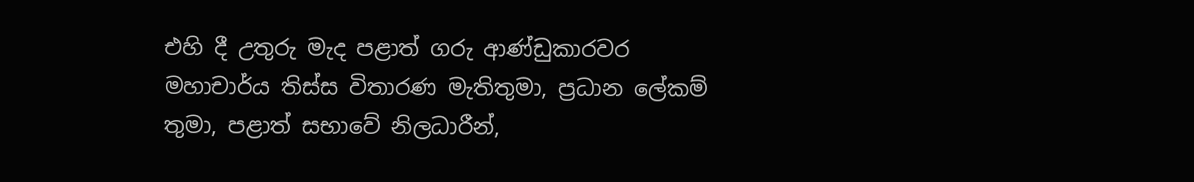එහි දී උතුරු මැද පළාත් ගරු ආණ්ඩුකාරවර මහාචාර්ය තිස්ස විතාරණ මැතිතුමා, ප්‍රධාන ලේකම් තුමා, පළාත් සභාවේ නිලධාරීන්,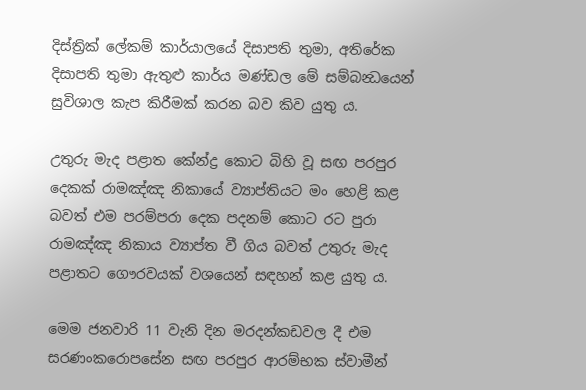දිස්ත්‍රික් ලේකම් කාර්යාලයේ දිසාපති තුමා, අතිරේක දිසාපති තුමා ඇතුළු කාර්ය මණ්ඩල මේ සම්බන්‍ධයෙන් සුවිශාල කැප කිරීමක් කරන බව කිව යුතු ය.

උතුරු මැද පළාත කේන්ද්‍ර කොට බිහි වූ සඟ පරපුර දෙකක් රාමඤ්ඤ නිකායේ ව්‍යාප්තියට මං හෙළි කළ බවත් එම පරම්පරා දෙක පදනම් කොට රට පුරා රාමඤ්ඤ නිකාය ව්‍යාප්ත වී ගිය බවත් උතුරු මැද පළාතට ගෞරවයක් වශයෙන් සඳහන් කළ යුතු ය.

මෙම ජනවාරි 11 වැනි දින මරදන්කඩවල දී එම සරණංකරොපසේන සඟ පරපුර ආරම්භක ස්වාමීන්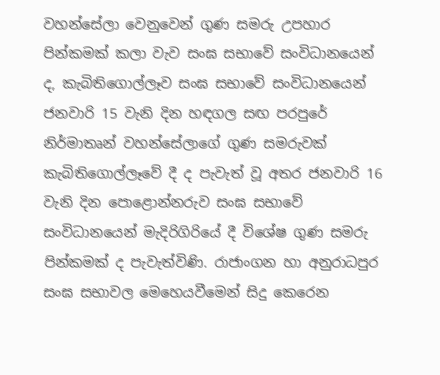වහන්සේලා වෙනුවෙන් ගුණ සමරු උපහාර පින්කමක් කලා වැව සංඝ සභාවේ සංවිධානයෙන් ද, කැබිතිගොල්ලෑව සංඝ සභාවේ සංවිධානයෙන් ජනවාරි 15 වැනි දින හඳගල සඟ පරපුරේ නිර්මාතෘන් වහන්සේලාගේ ගුණ සමරුවක් කැබිතිගොල්ලෑවේ දී ද පැවැත් වූ අතර ජනවාරි 16 වැනි දින පොළොන්නරුව සංඝ සභාවේ සංවිධානයෙන් මැදිරිගිරියේ දී විශේෂ ගුණ සමරු පින්කමක් ද පැවැත්විණි. රාජාංගන හා අනුරාධපුර සංඝ සභාවල මෙහෙයවීමෙන් සිදු කෙරෙන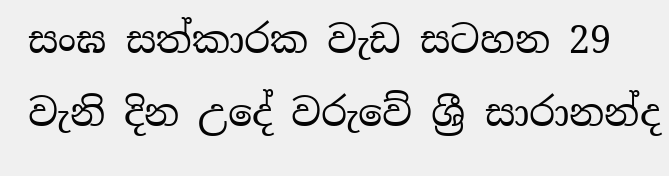සංඝ සත්කාරක වැඩ සටහන 29 වැනි දින උදේ වරුවේ ශ්‍රී සාරානන්ද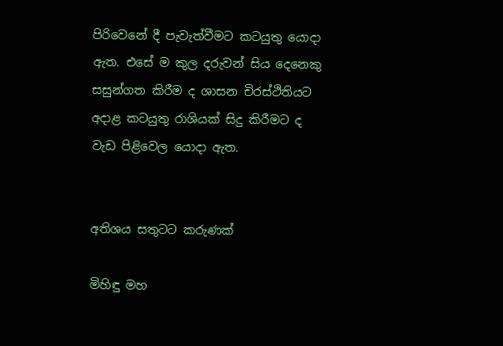පිරිවෙනේ දී පැවැත්වීමට කටයුතු යොදා ඇත. එසේ ම කුල දරුවන් සිය දෙනෙකු සසුන්ගත කිරීම ද ශාසන චිරස්ථිතියට අදාළ කටයුතු රාශියක් සිදු කිරීමට ද වැඩ පිළිවෙල යොදා ඇත.


අතිශය සතුටට කරුණක්

මිහිඳු මහ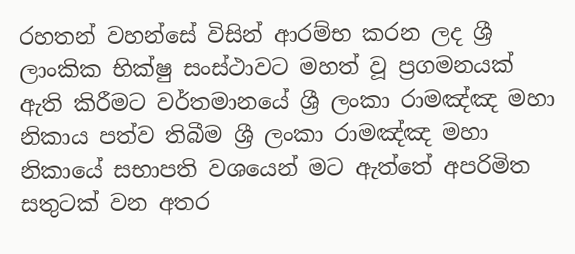රහතන් වහන්සේ විසින් ආරම්භ කරන ලද ශ්‍රී ලාංකික භික්ෂු සංස්ථාවට මහත් වූ ප්‍රගමනයක් ඇති කිරීමට වර්තමානයේ ශ්‍රී ලංකා රාමඤ්ඤ මහා නිකාය පත්ව තිබීම ශ්‍රී ලංකා රාමඤ්ඤ මහා නිකායේ සභාපති වශයෙන් මට ඇත්තේ අපරිමිත සතුටක් වන අතර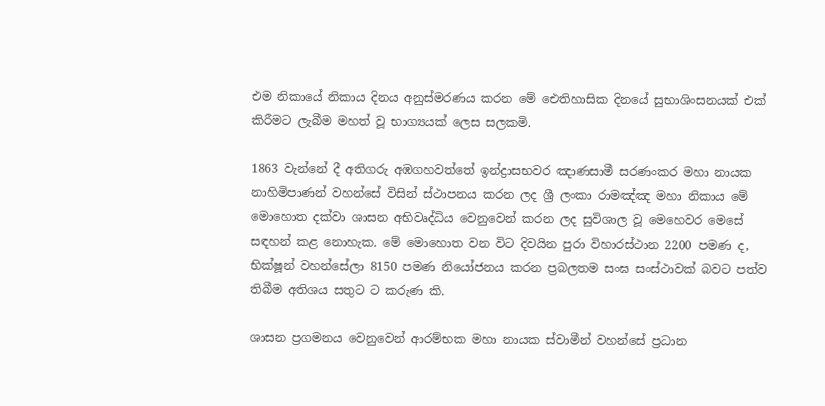එම නිකායේ නිකාය දිනය අනුස්මරණය කරන මේ ඓතිහාසික දිනයේ සුභාශිංසනයක් එක් කිරීමට ලැබීම මහත් වූ භාග්‍යයක් ලෙස සලකමි.

1863 වැන්නේ දී අතිගරු අඹගහවත්තේ ඉන්ද්‍රාසභවර ඤාණසාමී සරණංකර මහා නායක නාහිමිපාණන් වහන්සේ විසින් ස්ථාපනය කරන ලද ශ්‍රී ලංකා රාමඤ්ඤ මහා නිකාය මේ මොහොත දක්වා ශාසන අභිවෘද්ධිය වෙනුවෙන් කරන ලද සුවිශාල වූ මෙහෙවර මෙසේ සඳහන් කළ නොහැක. මේ මොහොත වන විට දිවයින පුරා විහාරස්ථාන 2200 පමණ ද, භික්ෂූන් වහන්සේලා 8150 පමණ නියෝජනය කරන ප්‍රබලතම සංඝ සංස්ථාවක් බවට පත්ව තිබීම අතිශය සතුට ට කරුණ කි.

ශාසන ප්‍රගමනය වෙනුවෙන් ආරම්භක මහා නායක ස්වාමීන් වහන්සේ ප්‍රධාන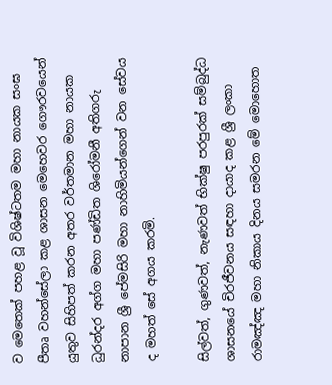ව මෙතෙක් පහළ වූ විශිෂ්ටතම මහා නායක සංඝ පීතෘ වහන්සේලා කළ ශාසන මෙහෙවර ගෞරවයෙන් යුතුව සිහිපත් කරන අතර වර්තමාන මහා නායක ධුරන්දර අග්ග මහා පණ්ඩිත ශිරෝමනී අතිගරු නාපාන ශ්‍රී පේමසිරි මහා නාහිමියන්ගෙන් වන සේවය ද මහත් සේ අගය කරමි.

සිල්වත්, ගුණවත්, නැණවත් භික්ෂු පරපුරක් සම්බුද්ධ ශාසනයේ චිරජීවනය සඳහා දායාද කළ ශ්‍රී ලංකා රාමඤ්ඤ මහා නිකාය දිනය සමරන මේ මොහොත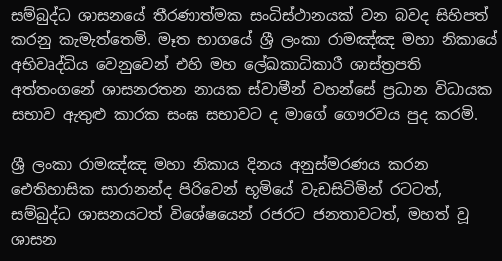සම්බුද්ධ ශාසනයේ තීරණාත්මක සංධිස්ථානයක් වන බවද සිහිපත් කරනු කැමැත්තෙමි. මෑත භාගයේ ශ්‍රී ලංකා රාමඤ්ඤ මහා නිකායේ අභිවෘද්ධිය වෙනුවෙන් එහි මහ ලේඛකාධිකාරී ශාස්ත්‍රපති අත්තංගනේ ශාසනරතන නායක ස්වාමීන් වහන්සේ ප්‍රධාන විධායක සභාව ඇතුළු කාරක සංඝ සභාවට ද මාගේ ගෞරවය පුද කරමි.

ශ්‍රී ලංකා රාමඤ්ඤ මහා නිකාය දිනය අනුස්මරණය කරන ඓතිහාසික සාරානන්ද පිරිවෙන් භූමියේ වැඩසිටිමින් රටටත්, සම්බුද්ධ ශාසනයටත් විශේෂයෙන් රජරට ජනතාවටත්, මහත් වූ ශාසන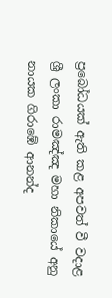ප්‍රබෝධයක් ඇති කළ අපවත් වී වදාළ ශ්‍රී ලංකා රාමඤ්ඤ මහා නිකායේ අනු නායක ගිරාඹේ ආනන්ද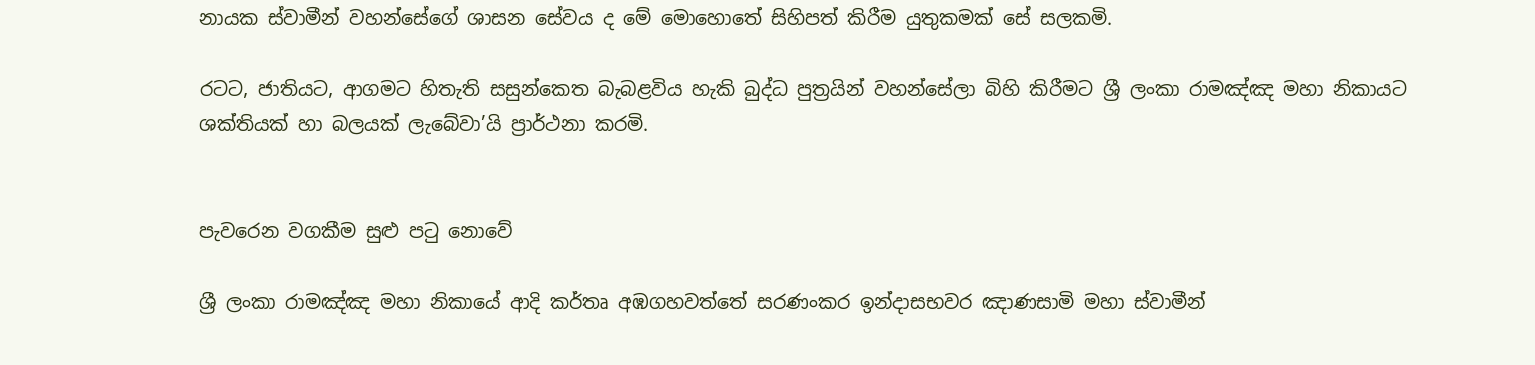නායක ස්වාමීන් වහන්සේගේ ශාසන සේවය ද මේ මොහොතේ සිහිපත් කිරීම යුතුකමක් සේ සලකමි.

රටට, ජාතියට, ආගමට හිතැති සසුන්කෙත බැබළවිය හැකි බුද්ධ පුත්‍රයින් වහන්සේලා බිහි කිරීමට ශ්‍රී ලංකා රාමඤ්ඤ මහා නිකායට ශක්තියක් හා බලයක් ලැබේවා’යි ප්‍රාර්ථනා කරමි.


පැවරෙන වගකීම සුළු පටු නොවේ

ශ්‍රී ලංකා රාමඤ්ඤ මහා නිකායේ ආදි කර්තෘ අඹගහවත්තේ සරණංකර ඉන්දාසභවර ඤාණසාමි මහා ස්වාමීන්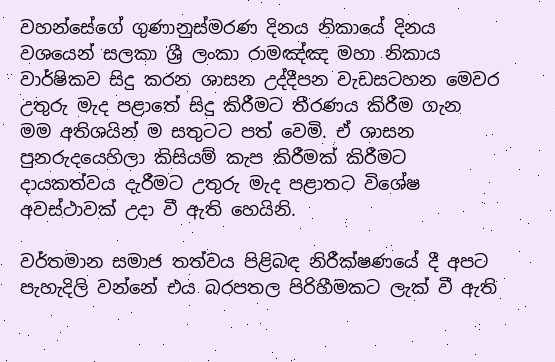වහන්සේගේ ගුණානුස්මරණ දිනය නිකායේ දිනය වශයෙන් සලකා ශ්‍රී ලංකා රාමඤ්ඤ මහා නිකාය වාර්ෂිකව සිදු කරන ශාසන උද්දීපන වැඩසටහන මෙවර උතුරු මැද පළාතේ සිදු කිරීමට තීරණය කිරීම ගැන මම අතිශයින් ම සතුටට පත් වෙමි. ඒ ශාසන පුනරුදයෙහිලා කිසියම් කැප කිරීමක් කිරීමට දායකත්වය දැරීමට උතුරු මැද පළාතට විශේෂ අවස්ථාවක් උදා වී ඇති හෙයිනි.

වර්තමාන සමාජ තත්වය පිළිබඳ නිරීක්ෂණයේ දී අපට පැහැදිලි වන්නේ එය බරපතල පිරිහීමකට ලැක් වී ඇති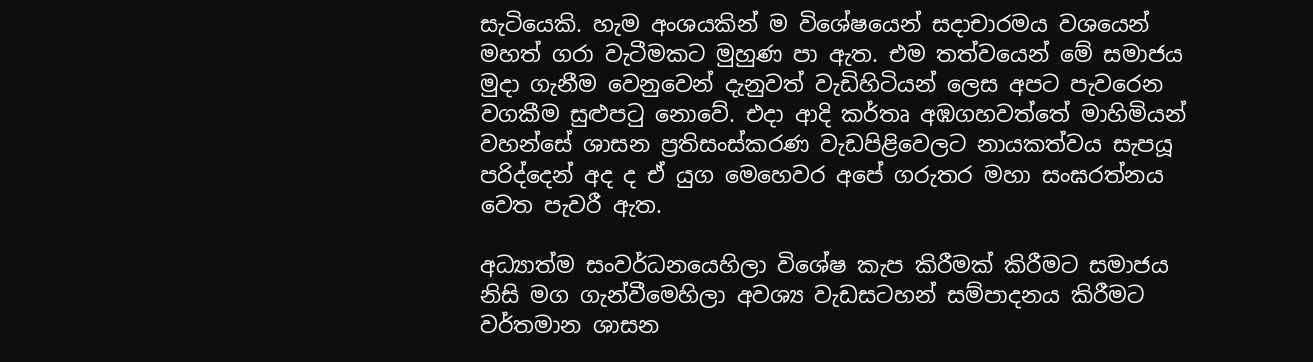සැටියෙකි. හැම අංශයකින් ම විශේෂයෙන් සදාචාරමය වශයෙන් මහත් ගරා වැටීමකට මුහුණ පා ඇත. එම තත්වයෙන් මේ සමාජය මුදා ගැනීම වෙනුවෙන් දැනුවත් වැඩිහිටියන් ලෙස අපට පැවරෙන වගකීම සුළුපටු නොවේ. එදා ආදි කර්තෘ අඹගහවත්තේ මාහිමියන් වහන්සේ ශාසන ප්‍රතිසංස්කරණ වැඩපිළිවෙලට නායකත්වය සැපයූ පරිද්දෙන් අද ද ඒ යුග මෙහෙවර අපේ ගරුතර මහා සංඝරත්නය වෙත පැවරී ඇත.

අධ්‍යාත්ම සංවර්ධනයෙහිලා විශේෂ කැප කිරීමක් කිරීමට සමාජය නිසි මග ගැන්වීමෙහිලා අවශ්‍ය වැඩසටහන් සම්පාදනය කිරීමට වර්තමාන ශාසන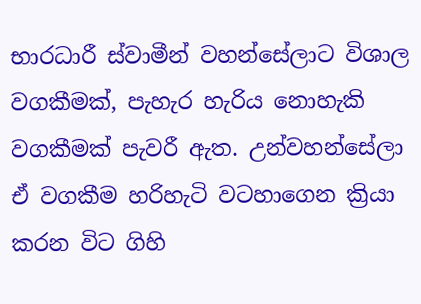භාරධාරී ස්වාමීන් වහන්සේලාට විශාල වගකීමක්, පැහැර හැරිය නොහැකි වගකීමක් පැවරී ඇත. උන්වහන්සේලා ඒ වගකීම හරිහැටි වටහාගෙන ක්‍රියා කරන විට ගිහි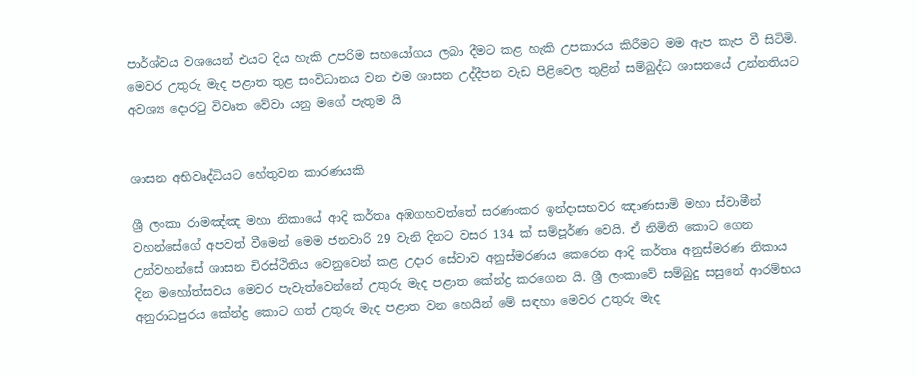පාර්ශ්වය වශයෙන් එයට දිය හැකි උපරිම සහයෝගය ලබා දීමට කළ හැකි උපකාරය කිරීමට මම ඇප කැප වී සිටිමි. මෙවර උතුරු මැද පළාත තුළ සංවිධානය වන එම ශාසන උද්දීපන වැඩ පිළිවෙල තුළින් සම්බුද්ධ ශාසනයේ උන්නතියට අවශ්‍ය දොරටු විවෘත වේවා යනු මගේ පැතුම යි


ශාසන අභිවෘද්ධියට හේතුවන කාරණයකි

ශ්‍රී ලංකා රාමඤ්ඤ මහා නිකායේ ආදි කර්තෘ අඹගහවත්තේ සරණංකර ඉන්දාසභවර ඤාණසාමි මහා ස්වාමීන් වහන්සේගේ අපවත් වීමෙන් මෙම ජනවාරි 29 වැනි දිනට වසර 134 ක් සම්පූර්ණ වෙයි. ඒ නිමිති කොට ගෙන උන්වහන්සේ ශාසන චිරස්ථිතිය වෙනුවෙන් කළ උදාර සේවාව අනුස්මරණය කෙරෙන ආදි කර්තෘ අනුස්මරණ නිකාය දින මහෝත්සවය මෙවර පැවැත්වෙන්නේ උතුරු මැද පළාත කේන්ද්‍ර කරගෙන යි. ශ්‍රී ලංකාවේ සම්බුදු සසුනේ ආරම්භය අනුරාධපුරය කේන්ද්‍ර කොට ගත් උතුරු මැද පළාත වන හෙයින් මේ සඳහා මෙවර උතුරු මැද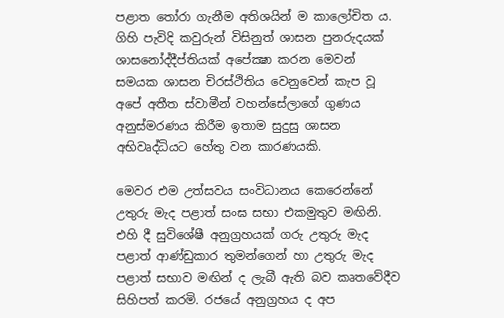පළාත තෝරා ගැනීම අතිශයින් ම කාලෝචිත ය. ගිහි පැවිදි කවුරුන් විසිනුත් ශාසන පුනරුදයක් ශාසනෝද්දීප්තියක් අපේක්‍ෂා කරන මෙවන් සමයක ශාසන චිරස්ථිතිය වෙනුවෙන් කැප වූ අපේ අතීත ස්වාමීන් වහන්සේලාගේ ගුණය අනුස්මරණය කිරීම ඉතාම සුදුසු ශාසන අභිවෘද්ධියට හේතු වන කාරණයකි.

මෙවර එම උත්සවය සංවිධානය කෙරෙන්නේ උතුරු මැද පළාත් සංඝ සභා එකමුතුව මඟිනි. එහි දී සුවිශේෂී අනුග්‍රහයක් ගරු උතුරු මැද පළාත් ආණ්ඩුකාර තුමන්ගෙන් හා උතුරු මැද පළාත් සභාව මඟින් ද ලැබී ඇති බව කෘතවේදීව සිහිපත් කරමි. රජයේ අනුග්‍රහය ද අප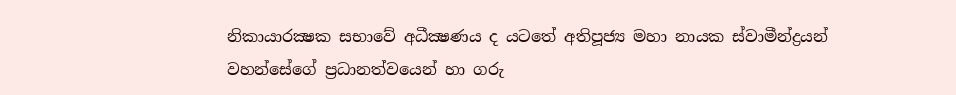නිකායාරක්‍ෂක සභාවේ අධීක්‍ෂණය ද යටතේ අතිපූජ්‍ය මහා නායක ස්වාමීන්ද්‍රයන් වහන්සේගේ ප්‍රධානත්වයෙන් හා ගරු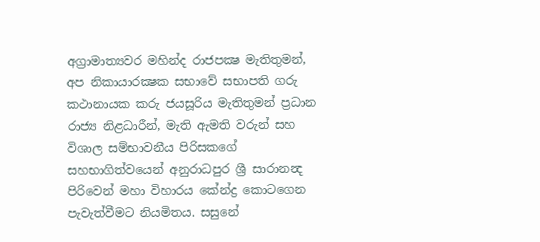අග්‍රාමාත්‍යවර මහින්ද රාජපක්‍ෂ මැතිතුමන්, අප නිකායාරක්‍ෂක සභාවේ සභාපති ගරු කථානායක කරු ජයසූරිය මැතිතුමන් ප්‍රධාන රාජ්‍ය නිළධාරීන්, මැති ඇමති වරුන් සහ විශාල සම්භාවනීය පිරිසකගේ සහභාගිත්වයෙන් අනුරාධපුර ශ්‍රී සාරානන්‍ද පිරිවෙන් මහා විහාරය කේන්ද්‍ර කොටගෙන පැවැත්වීමට නියමිතය. සසුනේ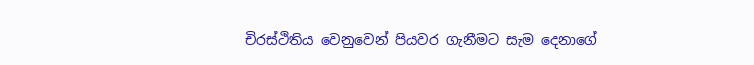චිරස්ථිතිය වෙනුවෙන් පියවර ගැනීමට සැම දෙනාගේ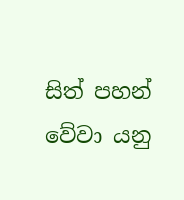සිත් පහන් වේවා යනු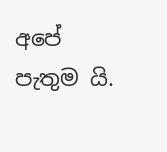අපේ පැතුම යි.